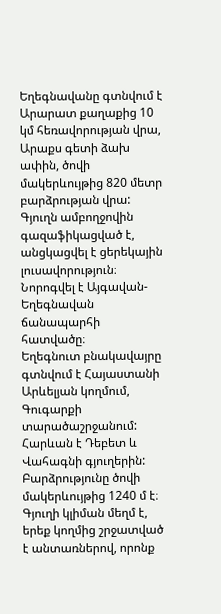Եղեգնավանը գտնվում է Արարատ քաղաքից 10 կմ հեռավորության վրա, Արաքս գետի ձախ ափին, ծովի մակերևույթից 820 մետր բարձրության վրա:
Գյուղն ամբողջովին գազաֆիկացված է, անցկացվել է ցերեկային լուսավորություն։ Նորոգվել է Այգավան-Եղեգնավան ճանապարհի հատվածը։
Եղեգնուտ բնակավայրը գտնվում է Հայաստանի Արևելյան կողմում, Գուգարքի տարածաշրջանում: Հարևան է Դեբետ և Վահագնի գյուղերին: Բարձրությունը ծովի մակերևույթից 1240 մ է։
Գյուղի կլիման մեղմ է, երեք կողմից շրջատված է անտառներով, որոնք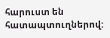հարուստ են հատապտուղներով: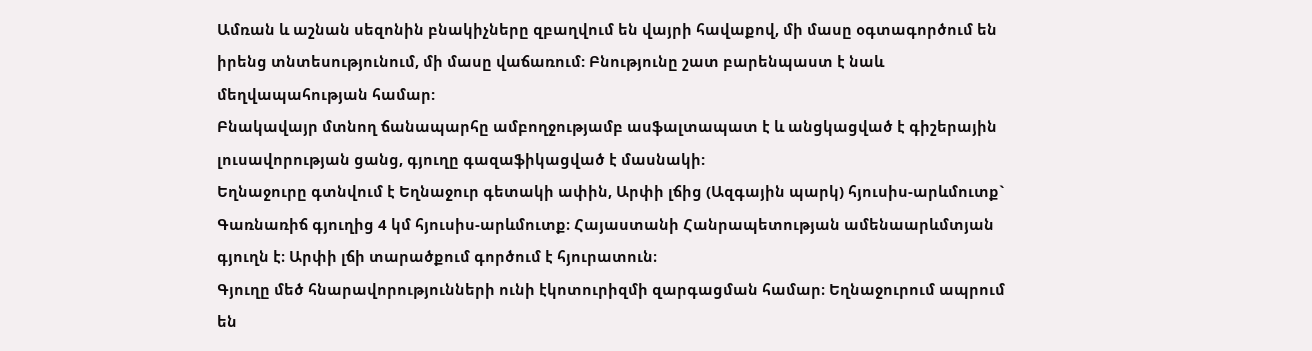Ամռան և աշնան սեզոնին բնակիչները զբաղվում են վայրի հավաքով, մի մասը օգտագործում են իրենց տնտեսությունում, մի մասը վաճառում: Բնությունը շատ բարենպաստ է նաև մեղվապահության համար:
Բնակավայր մտնող ճանապարհը ամբողջությամբ ասֆալտապատ է և անցկացված է գիշերային լուսավորության ցանց, գյուղը գազաֆիկացված է մասնակի:
Եղնաջուրը գտնվում է Եղնաջուր գետակի ափին, Արփի լճից (Ազգային պարկ) հյուսիս-արևմուտք` Գառնառիճ գյուղից 4 կմ հյուսիս-արևմուտք։ Հայաստանի Հանրապետության ամենաարևմտյան գյուղն է։ Արփի լճի տարածքում գործում է հյուրատուն։
Գյուղը մեծ հնարավորությունների ունի էկոտուրիզմի զարգացման համար։ Եղնաջուրում ապրում են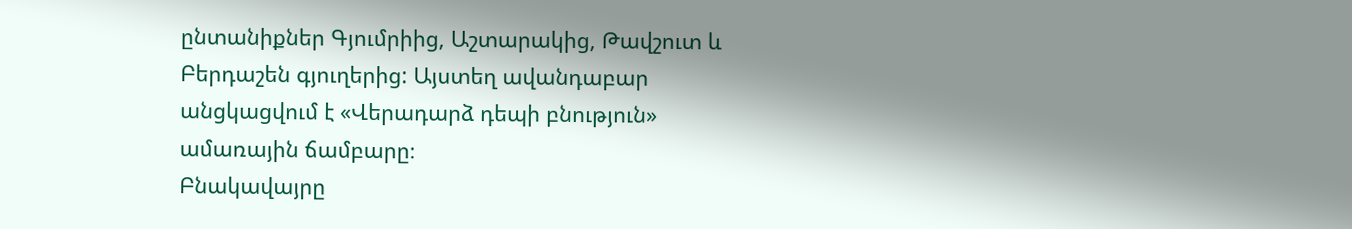ընտանիքներ Գյումրիից, Աշտարակից, Թավշուտ և Բերդաշեն գյուղերից: Այստեղ ավանդաբար անցկացվում է «Վերադարձ դեպի բնություն» ամառային ճամբարը։
Բնակավայրը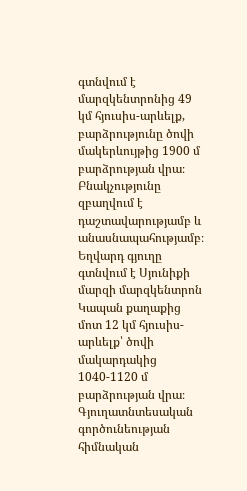գտնվում է մարզկենտրոնից 49 կմ հյուսիս-արևելք, բարձրությունը ծովի մակերևույթից 1900 մ բարձրության վրա։ Բնակչությունը զբաղվում է դաշտավարությամբ և անասնապահությամբ։
Եղվարդ գյուղը գտնվում է Սյունիքի մարզի մարզկենտրոն Կապան քաղաքից մոտ 12 կմ հյուսիս-արևելք՝ ծովի մակարդակից 1040-1120 մ բարձրության վրա։ Գյուղատնտեսական գործունեության հիմնական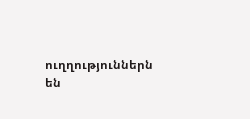ուղղություններն են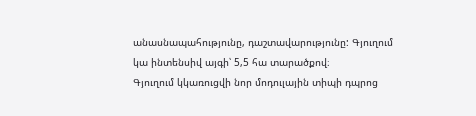անասնապահությունը, դաշտավարությունը: Գյուղում կա ինտենսիվ այգի՝ 5,5 հա տարածքով։
Գյուղում կկառուցվի նոր մոդուլային տիպի դպրոց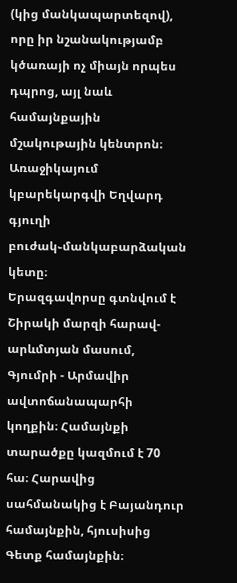(կից մանկապարտեզով), որը իր նշանակությամբ կծառայի ոչ միայն որպես դպրոց, այլ նաև համայնքային մշակութային կենտրոն։ Առաջիկայում կբարեկարգվի Եղվարդ գյուղի բուժակ֊մանկաբարձական կետը։
Երազգավորսը գտնվում է Շիրակի մարզի հարավ-արևմտյան մասում, Գյումրի - Արմավիր ավտոճանապարհի կողքին։ Համայնքի տարածքը կազմում է 70 հա։ Հարավից սահմանակից է Բայանդուր համայնքին, հյուսիսից Գետք համայնքին։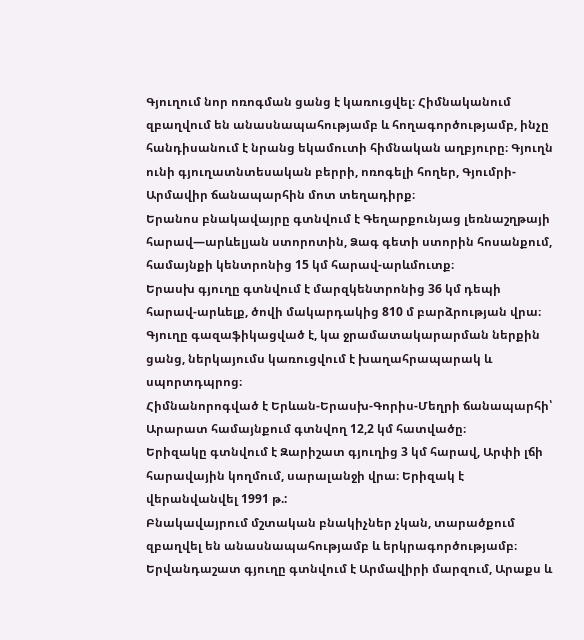Գյուղում նոր ոռոգման ցանց է կառուցվել։ Հիմնականում զբաղվում են անասնապահությամբ և հողագործությամբ, ինչը հանդիսանում է նրանց եկամուտի հիմնական աղբյուրը։ Գյուղն ունի գյուղատնտեսական բերրի, ոռոգելի հողեր, Գյումրի-Արմավիր ճանապարհին մոտ տեղադիրք։
Երանոս բնակավայրը գտնվում է Գեղարքունյաց լեռնաշղթայի հարավ—արևելյան ստորոտին, Ձագ գետի ստորին հոսանքում, համայնքի կենտրոնից 15 կմ հարավ-արևմուտք։
Երասխ գյուղը գտնվում է մարզկենտրոնից 36 կմ դեպի հարավ-արևելք, ծովի մակարդակից 810 մ բարձրության վրա։
Գյուղը գազաֆիկացված է, կա ջրամատակարարման ներքին ցանց, ներկայումս կառուցվում է խաղահրապարակ և սպորտդպրոց։
Հիմնանորոգված է Երևան-Երասխ-Գորիս-Մեղրի ճանապարհի՝ Արարատ համայնքում գտնվող 12,2 կմ հատվածը։
Երիզակը գտնվում է Զարիշատ գյուղից 3 կմ հարավ, Արփի լճի հարավային կողմում, սարալանջի վրա։ Երիզակ է վերանվանվել 1991 թ.:
Բնակավայրում մշտական բնակիչներ չկան, տարածքում զբաղվել են անասնապահությամբ և երկրագործությամբ։
Երվանդաշատ գյուղը գտնվում է Արմավիրի մարզում, Արաքս և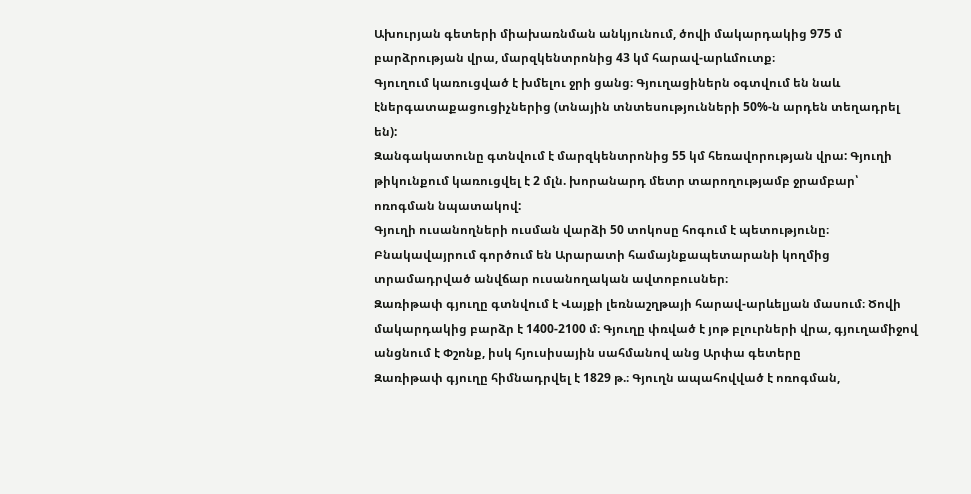Ախուրյան գետերի միախառնման անկյունում, ծովի մակարդակից 975 մ բարձրության վրա, մարզկենտրոնից 43 կմ հարավ-արևմուտք։
Գյուղում կառուցված է խմելու ջրի ցանց։ Գյուղացիներն օգտվում են նաև էներգատաքացուցիչներից (տնային տնտեսությունների 50%-ն արդեն տեղադրել են):
Զանգակատունը գտնվում է մարզկենտրոնից 55 կմ հեռավորության վրա: Գյուղի թիկունքում կառուցվել է 2 մլն. խորանարդ մետր տարողությամբ ջրամբար՝ ոռոգման նպատակով:
Գյուղի ուսանողների ուսման վարձի 50 տոկոսը հոգում է պետությունը։ Բնակավայրում գործում են Արարատի համայնքապետարանի կողմից տրամադրված անվճար ուսանողական ավտոբուսներ։
Զառիթափ գյուղը գտնվում է Վայքի լեռնաշղթայի հարավ-արևելյան մասում։ Ծովի մակարդակից բարձր է 1400-2100 մ։ Գյուղը փռված է յոթ բլուրների վրա, գյուղամիջով անցնում է Փշոնք, իսկ հյուսիսային սահմանով անց Արփա գետերը
Զառիթափ գյուղը հիմնադրվել է 1829 թ.։ Գյուղն ապահովված է ոռոգման,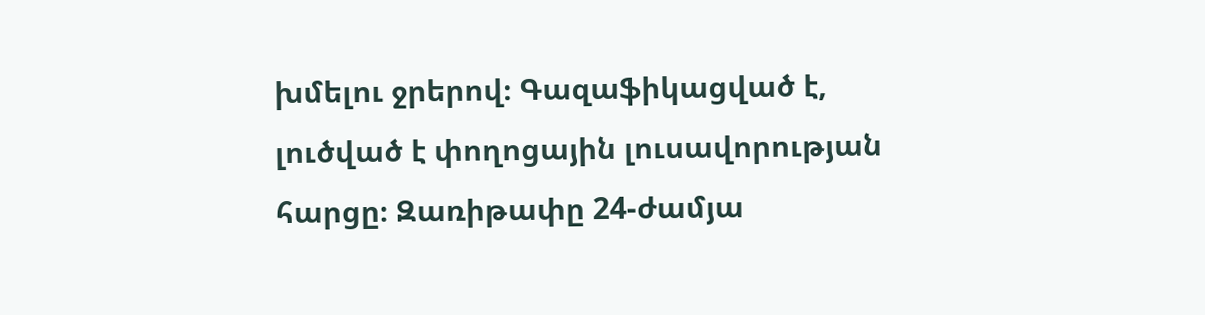խմելու ջրերով։ Գազաֆիկացված է, լուծված է փողոցային լուսավորության հարցը։ Զառիթափը 24-ժամյա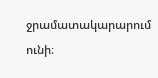ջրամատակարարում ունի։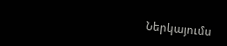Ներկայումս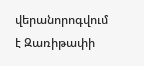վերանորոգվում է Զառիթափի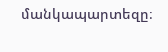մանկապարտեզը։